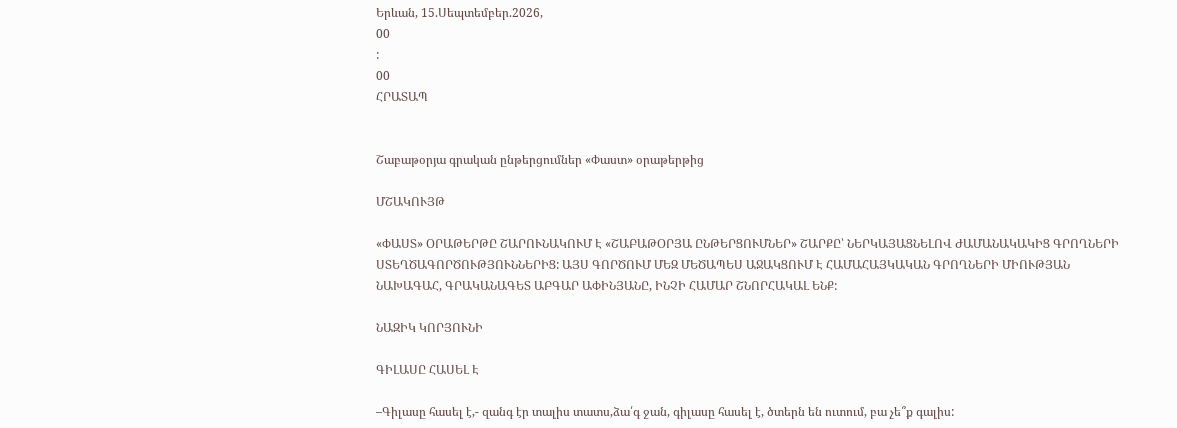Երևան, 15.Սեպտեմբեր.2026,
00
:
00
ՀՐԱՏԱՊ


Շաբաթօրյա գրական ընթերցումներ «Փաստ» օրաթերթից

ՄՇԱԿՈՒՅԹ

«ՓԱՍՏ» ՕՐԱԹԵՐԹԸ ՇԱՐՈՒՆԱԿՈՒՄ Է «ՇԱԲԱԹՕՐՅԱ ԸՆԹԵՐՑՈՒՄՆԵՐ» ՇԱՐՔԸ՝ ՆԵՐԿԱՅԱՑՆԵԼՈՎ ԺԱՄԱՆԱԿԱԿԻՑ ԳՐՈՂՆԵՐԻ ՍՏԵՂԾԱԳՈՐԾՈՒԹՅՈՒՆՆԵՐԻՑ: ԱՅՍ ԳՈՐԾՈՒՄ ՄԵԶ ՄԵԾԱՊԵՍ ԱՋԱԿՑՈՒՄ Է ՀԱՄԱՀԱՅԿԱԿԱՆ ԳՐՈՂՆԵՐԻ ՄԻՈՒԹՅԱՆ ՆԱԽԱԳԱՀ, ԳՐԱԿԱՆԱԳԵՏ ԱԲԳԱՐ ԱՓԻՆՅԱՆԸ, ԻՆՉԻ ՀԱՄԱՐ ՇՆՈՐՀԱԿԱԼ ԵՆՔ:

ՆԱԶԻԿ ԿՈՐՅՈՒՆԻ

ԳԻԼԱՍԸ ՀԱՍԵԼ Է

–Գիլասը հասել է,- զանգ էր տալիս տատս,ձա՛գ ջան, գիլասը հասել է, ծտերն են ուտում, բա չե՞ք գալիս: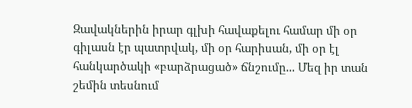Զավակներին իրար գլխի հավաքելու համար մի օր գիլասն էր պատրվակ, մի օր հարիսան, մի օր էլ հանկարծակի «բարձրացած» ճնշումը... Մեզ իր տան շեմին տեսնում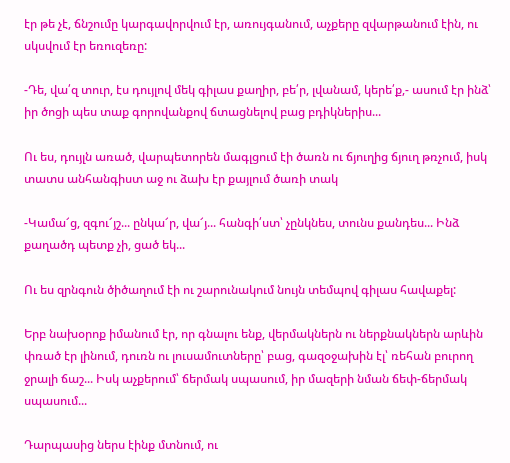էր թե չէ, ճնշումը կարգավորվում էր, առույգանում, աչքերը զվարթանում էին, ու սկսվում էր եռուզեռը:

-Դե, վա՛զ տուր, էս դույլով մեկ գիլաս քաղիր, բե՛ր, լվանամ, կերե՛ք,- ասում էր ինձ՝ իր ծոցի պես տաք գորովանքով ճտացնելով բաց բդիկներիս...

Ու ես, դույլն առած, վարպետորեն մագլցում էի ծառն ու ճյուղից ճյուղ թռչում, իսկ տատս անհանգիստ աջ ու ձախ էր քայլում ծառի տակ

-Կամա՜ց, զգու՜յշ... ընկա՜ր, վա՜յ... հանգի՛ստ՝ չընկնես, տունս քանդես... Ինձ քաղածդ պետք չի, ցած եկ...

Ու ես զրնգուն ծիծաղում էի ու շարունակում նույն տեմպով գիլաս հավաքել:

Երբ նախօրոք իմանում էր, որ գնալու ենք, վերմակներն ու ներքնակներն արևին փռած էր լինում, դուռն ու լուսամուտները՝ բաց, գազօջախին էլ՝ ռեհան բուրող ջրալի ճաշ... Իսկ աչքերում՝ ճերմակ սպասում, իր մազերի նման ճեփ-ճերմակ սպասում...

Դարպասից ներս էինք մտնում, ու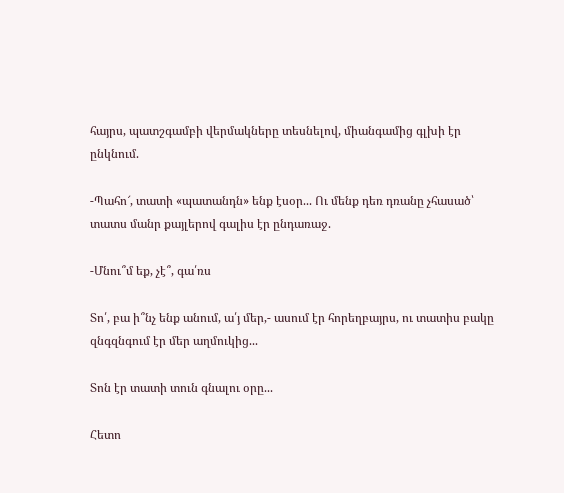հայրս, պատշգամբի վերմակները տեսնելով, միանգամից գլխի էր ընկնում.

-Պահո՜, տատի «պատանդն» ենք էսօր... Ու մենք դեռ դռանը չհասած՝ տատս մանր քայլերով գալիս էր ընդառաջ.

-Մնու՞մ եք, չէ՞, գա՛ռս

Տո՛, բա ի՞նչ ենք անում, ա՛յ մեր,- ասում էր հորեղբայրս, ու տատիս բակը զնգզնգում էր մեր աղմուկից...

Տոն էր տատի տուն գնալու օրը...

Հետո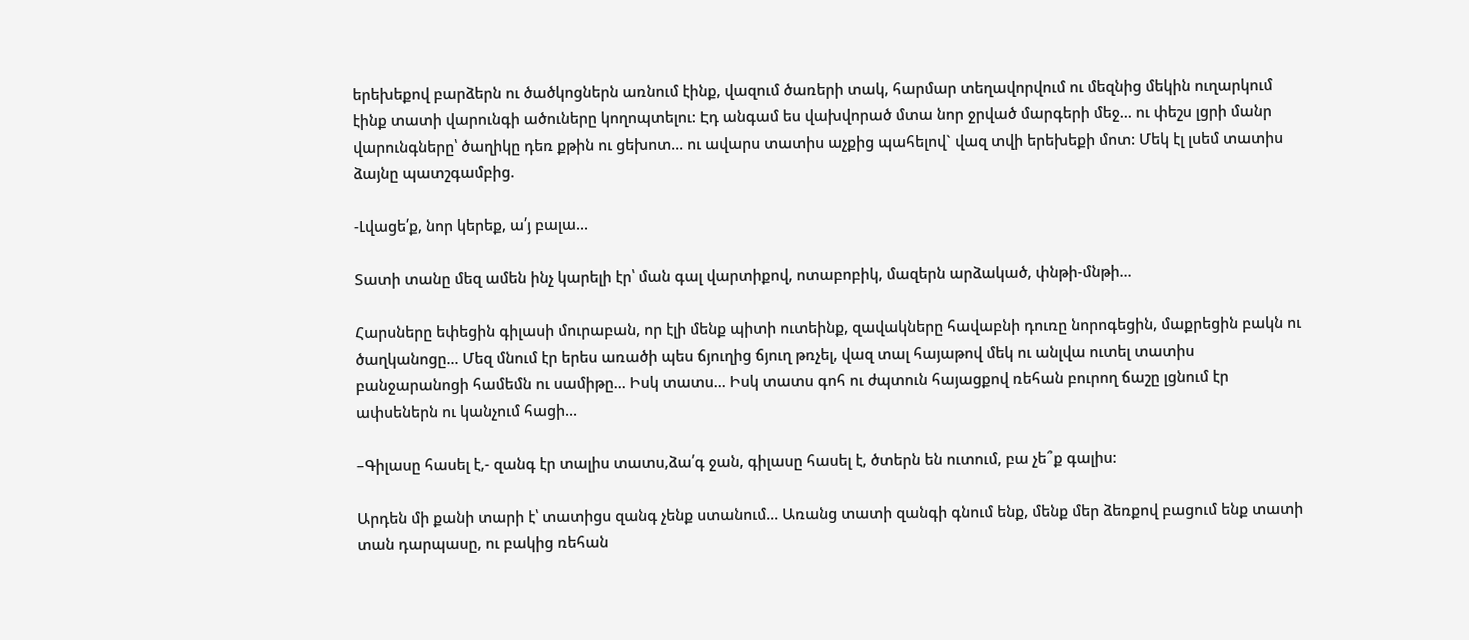երեխեքով բարձերն ու ծածկոցներն առնում էինք, վազում ծառերի տակ, հարմար տեղավորվում ու մեզնից մեկին ուղարկում էինք տատի վարունգի ածուները կողոպտելու: Էդ անգամ ես վախվորած մտա նոր ջրված մարգերի մեջ... ու փեշս լցրի մանր վարունգները՝ ծաղիկը դեռ քթին ու ցեխոտ... ու ավարս տատիս աչքից պահելով` վազ տվի երեխեքի մոտ: Մեկ էլ լսեմ տատիս ձայնը պատշգամբից.

-Լվացե՛ք, նոր կերեք, ա՛յ բալա...

Տատի տանը մեզ ամեն ինչ կարելի էր՝ ման գալ վարտիքով, ոտաբոբիկ, մազերն արձակած, փնթի-մնթի...

Հարսները եփեցին գիլասի մուրաբան, որ էլի մենք պիտի ուտեինք, զավակները հավաբնի դուռը նորոգեցին, մաքրեցին բակն ու ծաղկանոցը... Մեզ մնում էր երես առածի պես ճյուղից ճյուղ թռչել, վազ տալ հայաթով մեկ ու անլվա ուտել տատիս բանջարանոցի համեմն ու սամիթը... Իսկ տատս... Իսկ տատս գոհ ու ժպտուն հայացքով ռեհան բուրող ճաշը լցնում էր ափսեներն ու կանչում հացի...

–Գիլասը հասել է,- զանգ էր տալիս տատս,ձա՛գ ջան, գիլասը հասել է, ծտերն են ուտում, բա չե՞ք գալիս:

Արդեն մի քանի տարի է՝ տատիցս զանգ չենք ստանում... Առանց տատի զանգի գնում ենք, մենք մեր ձեռքով բացում ենք տատի տան դարպասը, ու բակից ռեհան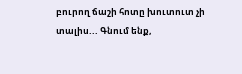բուրող ճաշի հոտը խուտուտ չի տալիս... Գնում ենք,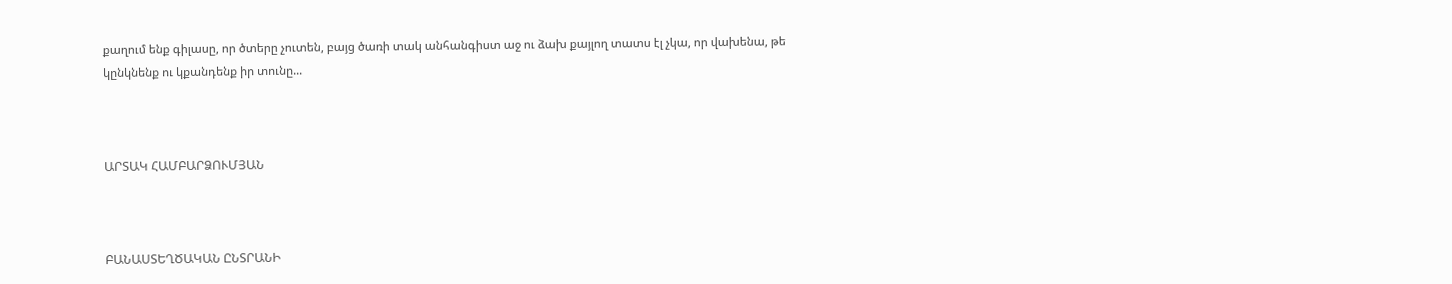քաղում ենք գիլասը, որ ծտերը չուտեն, բայց ծառի տակ անհանգիստ աջ ու ձախ քայլող տատս էլ չկա, որ վախենա, թե կընկնենք ու կքանդենք իր տունը...



ԱՐՏԱԿ ՀԱՄԲԱՐՁՈՒՄՅԱՆ



ԲԱՆԱՍՏԵՂԾԱԿԱՆ ԸՆՏՐԱՆԻ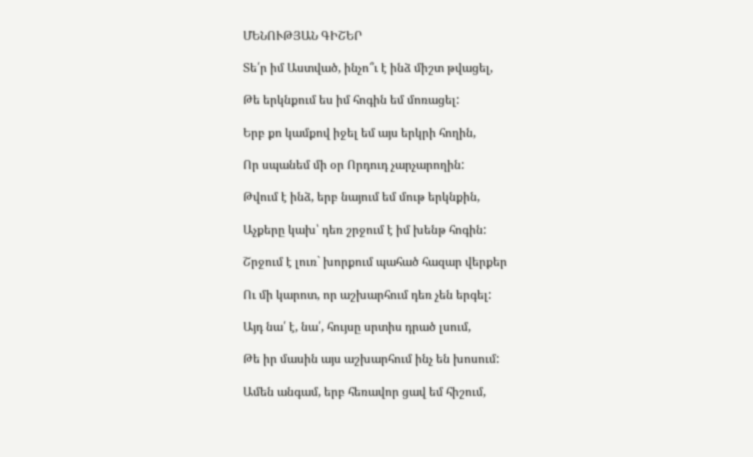ՄԵՆՈՒԹՅԱՆ ԳԻՇԵՐ

Տե՛ր իմ Աստված, ինչո՞ւ է ինձ միշտ թվացել,

Թե երկնքում ես իմ հոգին եմ մոռացել:

Երբ քո կամքով իջել եմ այս երկրի հողին,

Որ սպանեմ մի օր Որդուդ չարչարողին:

Թվում է ինձ, երբ նայում եմ մութ երկնքին,

Աչքերը կախ՝ դեռ շրջում է իմ խենթ հոգին:

Շրջում է լուռ` խորքում պահած հազար վերքեր

Ու մի կարոտ, որ աշխարհում դեռ չեն երգել:

Այդ նա՛ է, նա՛, հույսը սրտիս դրած լսում,

Թե իր մասին այս աշխարհում ինչ են խոսում:

Ամեն անգամ, երբ հեռավոր ցավ եմ հիշում,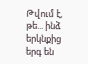Թվում է, թե... ինձ երկնքից երգ են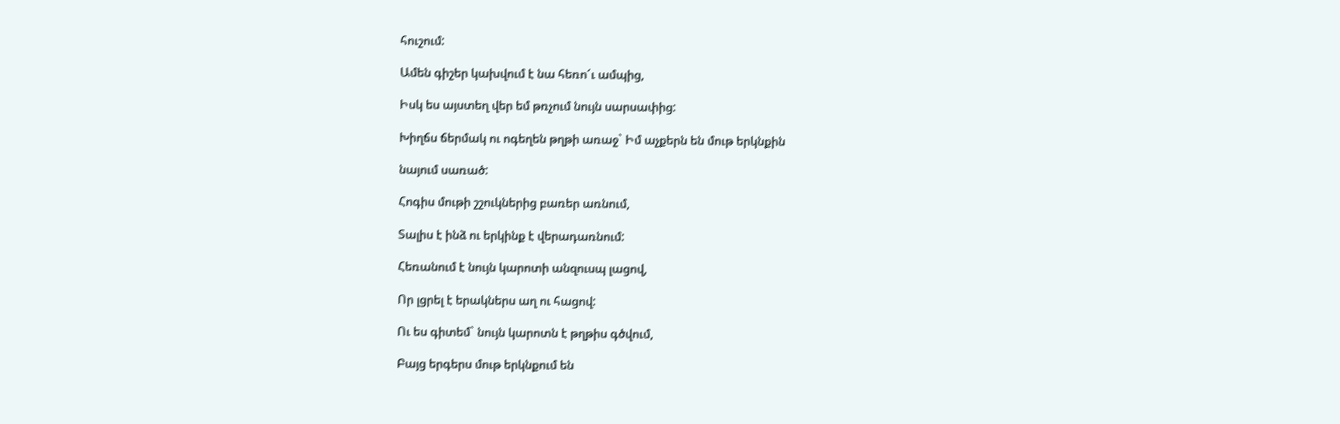հուշում:

Ամեն գիշեր կախվում է նա հեռո՜ւ ամպից,

Իսկ ես այստեղ վեր եմ թռչում նույն սարսափից:

Խիղճս ճերմակ ու ոգեղեն թղթի առաջ` Իմ աչքերն են մութ երկնքին

նայում սառած:

Հոգիս մութի շշուկներից բառեր առնում,

Տալիս է ինձ ու երկինք է վերադառնում:

Հեռանում է նույն կարոտի անզուսպ լացով,

Որ լցրել է երակներս աղ ու հացով:

Ու ես գիտեմ` նույն կարոտն է թղթիս գծվում,

Բայց երգերս մութ երկնքում են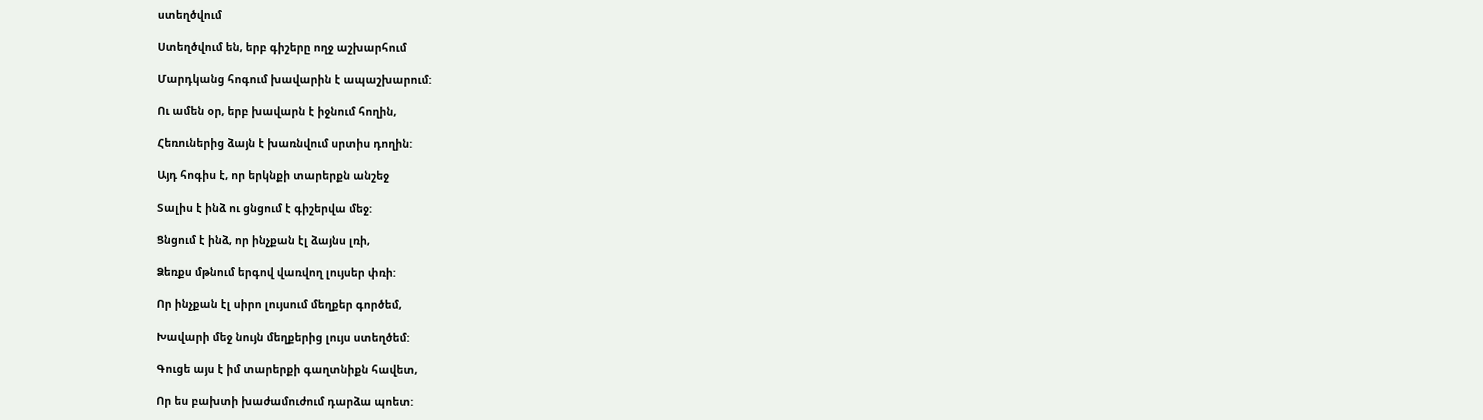ստեղծվում

Ստեղծվում են, երբ գիշերը ողջ աշխարհում

Մարդկանց հոգում խավարին է ապաշխարում:

Ու ամեն օր, երբ խավարն է իջնում հողին,

Հեռուներից ձայն է խառնվում սրտիս դողին:

Այդ հոգիս է, որ երկնքի տարերքն անշեջ

Տալիս է ինձ ու ցնցում է գիշերվա մեջ:

Ցնցում է ինձ, որ ինչքան էլ ձայնս լռի,

Ձեռքս մթնում երգով վառվող լույսեր փռի:

Որ ինչքան էլ սիրո լույսում մեղքեր գործեմ,

Խավարի մեջ նույն մեղքերից լույս ստեղծեմ:

Գուցե այս է իմ տարերքի գաղտնիքն հավետ,

Որ ես բախտի խաժամուժում դարձա պոետ: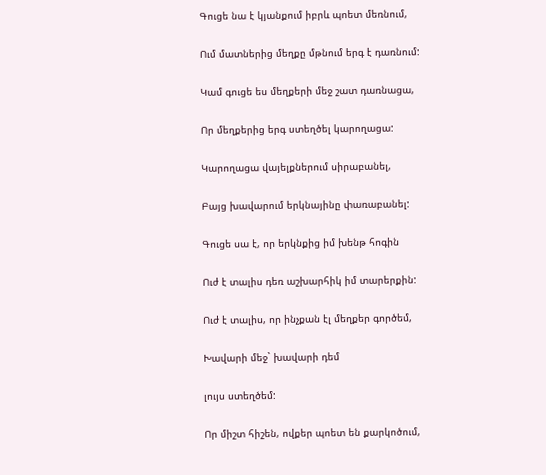Գուցե նա է կյանքում իբրև պոետ մեռնում,

Ում մատներից մեղքը մթնում երգ է դառնում:

Կամ գուցե ես մեղքերի մեջ շատ դառնացա,

Որ մեղքերից երգ ստեղծել կարողացա:

Կարողացա վայելքներում սիրաբանել,

Բայց խավարում երկնայինը փառաբանել:

Գուցե սա է, որ երկնքից իմ խենթ հոգին

Ուժ է տալիս դեռ աշխարհիկ իմ տարերքին:

Ուժ է տալիս, որ ինչքան էլ մեղքեր գործեմ,

Խավարի մեջ` խավարի դեմ

լույս ստեղծեմ:

Որ միշտ հիշեն, ովքեր պոետ են քարկոծում,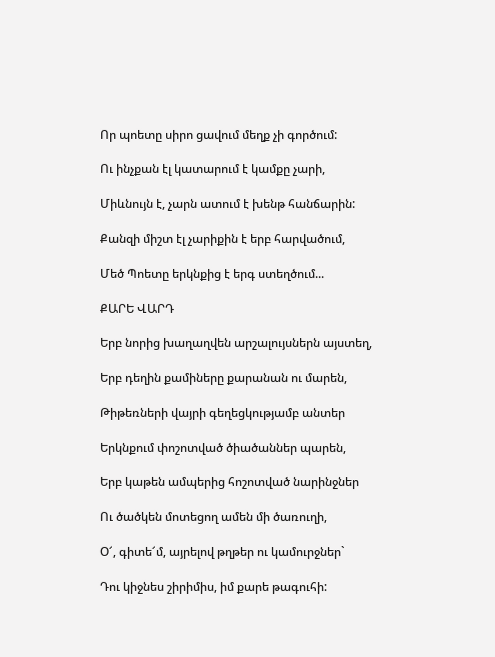Որ պոետը սիրո ցավում մեղք չի գործում:

Ու ինչքան էլ կատարում է կամքը չարի,

Միևնույն է, չարն ատում է խենթ հանճարին:

Քանզի միշտ էլ չարիքին է երբ հարվածում,

Մեծ Պոետը երկնքից է երգ ստեղծում...

ՔԱՐԵ ՎԱՐԴ

Երբ նորից խաղաղվեն արշալույսներն այստեղ,

Երբ դեղին քամիները քարանան ու մարեն,

Թիթեռների վայրի գեղեցկությամբ անտեր

Երկնքում փոշոտված ծիածաններ պարեն,

Երբ կաթեն ամպերից հոշոտված նարինջներ

Ու ծածկեն մոտեցող ամեն մի ծառուղի,

Օ՜, գիտե՜մ, այրելով թղթեր ու կամուրջներ`

Դու կիջնես շիրիմիս, իմ քարե թագուհի: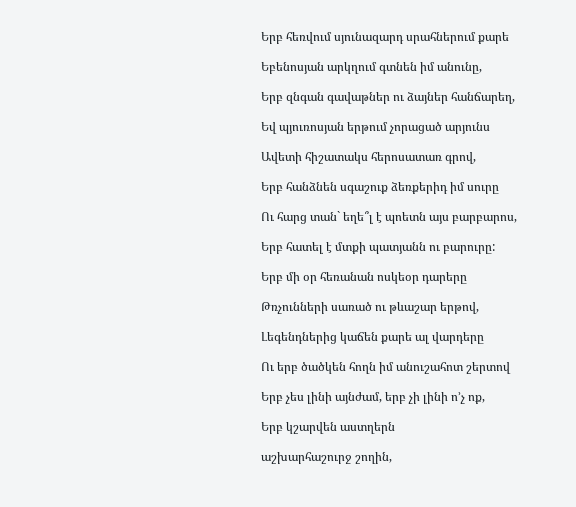Երբ հեռվում սյունազարդ սրահներում քարե

Եբենոսյան արկղում գտնեն իմ անունը,

Երբ զնգան գավաթներ ու ձայներ հանճարեղ,

Եվ պյուռոսյան երթում չորացած արյունս

Ավետի հիշատակս հերոսատառ գրով,

Երբ հանձնեն սգաշուք ձեռքերիդ իմ սուրը

Ու հարց տան` եղե՞լ է պոետն այս բարբարոս,

Երբ հատել է մտքի պատյանն ու բարուրը:

Երբ մի օր հեռանան ոսկեօր դարերը

Թռչունների սառած ու թևաշար երթով,

Լեգենդներից կաճեն քարե ալ վարդերը

Ու երբ ծածկեն հողն իմ անուշահոտ շերտով

Երբ չես լինի այնժամ, երբ չի լինի ո’չ ոք,

Երբ կշարվեն աստղերն

աշխարհաշուրջ շողին,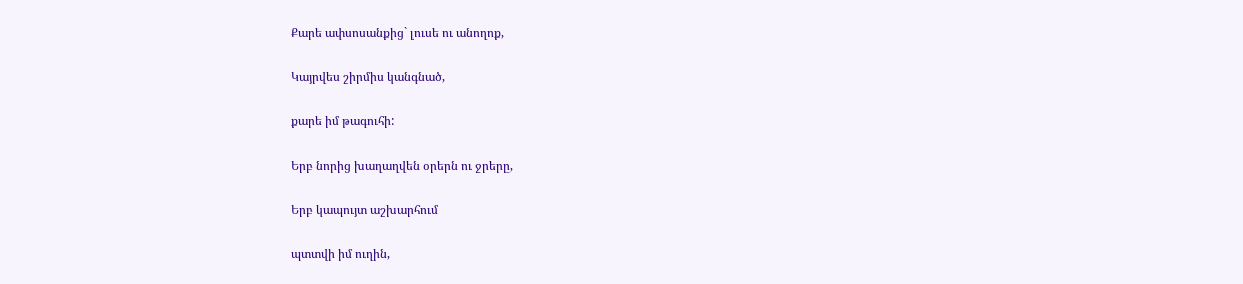Քարե ափսոսանքից` լուսե ու անողոք,

Կայրվես շիրմիս կանգնած,

քարե իմ թագուհի:

Երբ նորից խաղաղվեն օրերն ու ջրերը,

Երբ կապույտ աշխարհում

պտտվի իմ ուղին,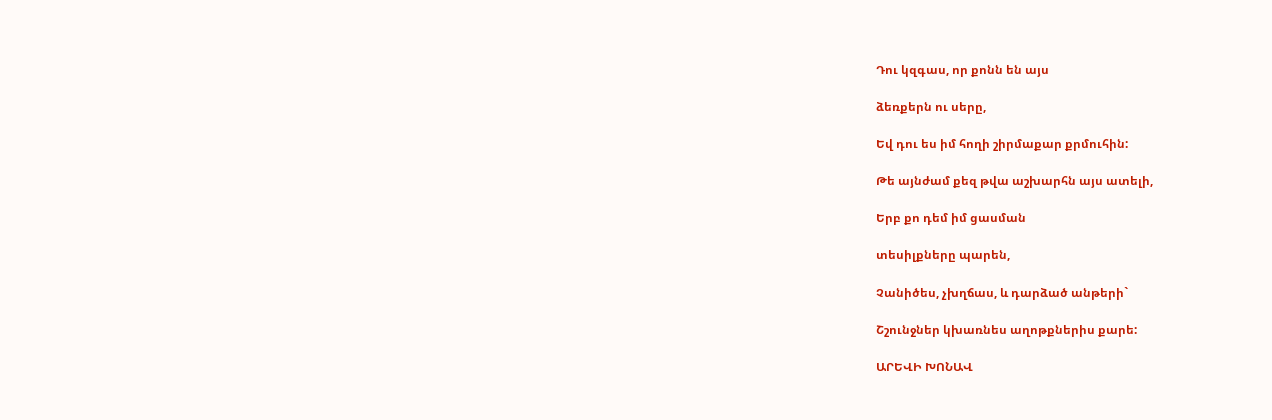Դու կզգաս, որ քոնն են այս

ձեռքերն ու սերը,

Եվ դու ես իմ հողի շիրմաքար քրմուհին:

Թե այնժամ քեզ թվա աշխարհն այս ատելի,

Երբ քո դեմ իմ ցասման

տեսիլքները պարեն,

Չանիծես, չխղճաս, և դարձած անթերի`

Շշունջներ կխառնես աղոթքներիս քարե:

ԱՐԵՎԻ ԽՈՆԱՎ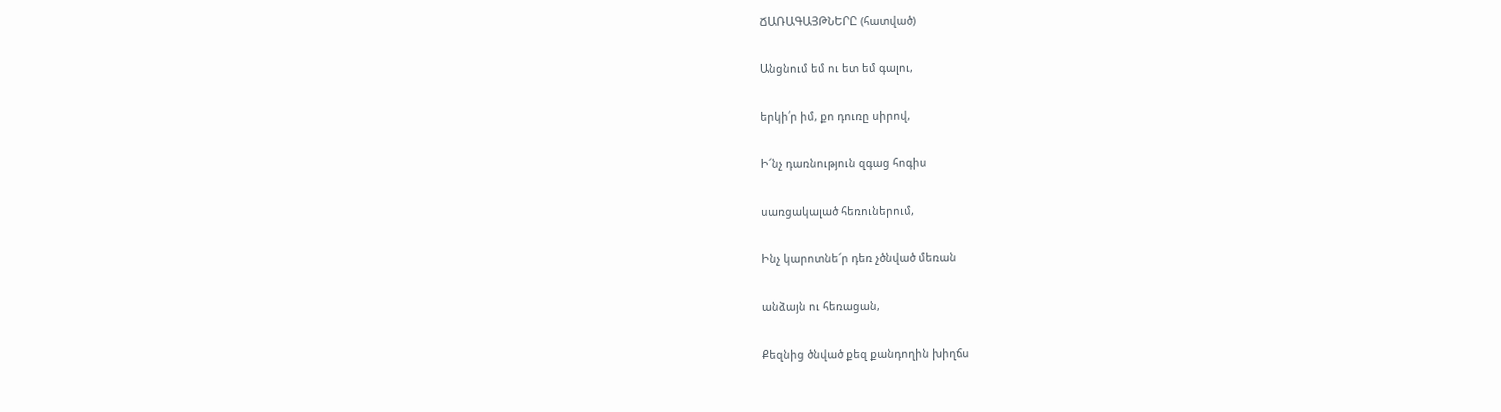ՃԱՌԱԳԱՅԹՆԵՐԸ (հատված)

Անցնում եմ ու ետ եմ գալու,

երկի՛ր իմ, քո դուռը սիրով,

Ի՜նչ դառնություն զգաց հոգիս

սառցակալած հեռուներում,

Ինչ կարոտնե՜ր դեռ չծնված մեռան

անձայն ու հեռացան,

Քեզնից ծնված քեզ քանդողին խիղճս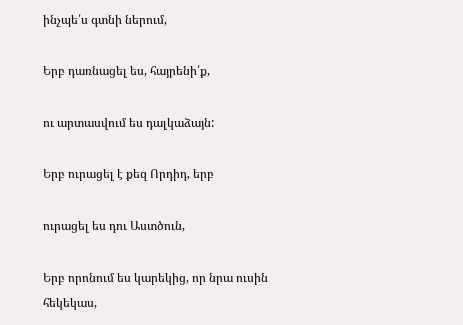ինչպե՛ս գտնի ներում,

Երբ դառնացել ես, հայրենի՛ք,

ու արտասվում ես դալկաձայն:

Երբ ուրացել է քեզ Որդիդ, երբ

ուրացել ես դու Աստծուն,

Երբ որոնում ես կարեկից, որ նրա ուսին հեկեկաս,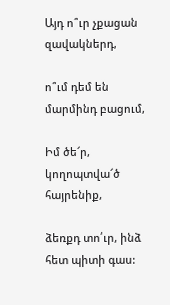Այդ ո՞ւր չքացան զավակներդ,

ո՞ւմ դեմ են մարմինդ բացում,

Իմ ծե՜ր, կողոպտվա՜ծ հայրենիք,

ձեռքդ տո՛ւր, ինձ հետ պիտի գաս: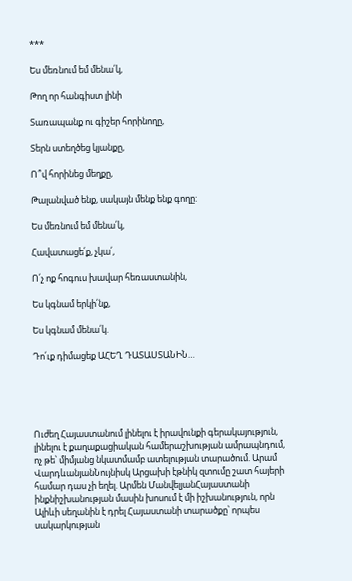***

Ես մեռնում եմ մենա՛կ,

Թող որ հանգիստ լինի

Տառապանք ու գիշեր հորինողը,

Տերն ստեղծեց կյանքը,

Ո՞վ հորինեց մեղքը,

Թալանված ենք, սակայն մենք ենք գողը:

Ես մեռնում եմ մենա՛կ,

Հավատացե՛ք, չկա՛,

Ո՛չ ոք հոգուս խավար հեռաստանին,

Ես կգնամ երկի՛նք,

Ես կգնամ մենա՛կ.

Դո՛ւք դիմացեք ԱՀԵՂ ԴԱՏԱՍՏԱՆԻՆ…





Ուժեղ Հայաստանում լինելու է իրավունքի գերակայություն, լինելու է քաղաքացիական համերաշխության ամրապնդում, ոչ թե՝ միմյանց նկատմամբ ատելության տարածում. Արամ ՎարդևանյանՆույնիսկ Արցախի էթնիկ զտումը շատ հայերի համար դաս չի եղել. Արմեն ՄանվելյանՀայաստանի ինքնիշխանության մասին խոսում է մի իշխանություն, որն Ալիևի սեղանին է դրել Հայաստանի տարածքը՝ որպես սակարկության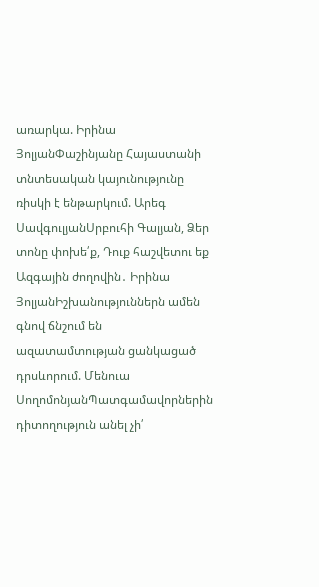առարկա. Իրինա ՅոլյանՓաշինյանը Հայաստանի տնտեսական կայունությունը ռիսկի է ենթարկում. Արեգ ՍավգուլյանՍրբուհի Գալյան, Ձեր տոնը փոխե՛ք, Դուք հաշվետու եք Ազգային ժողովին․ Իրինա ՅոլյանԻշխանություններն ամեն գնով ճնշում են ազատամտության ցանկացած դրսևորում. Մենուա ՍողոմոնյանՊատգամավորներին դիտողություն անել չի՛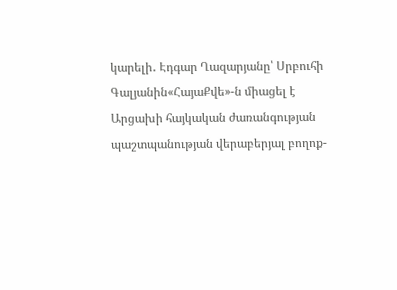կարելի․ Էդգար Ղազարյանը՝ Սրբուհի Գալյանին«ՀայաՔվե»-ն միացել է Արցախի հայկական ժառանգության պաշտպանության վերաբերյալ բողոք-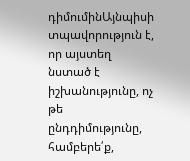դիմումինԱյնպիսի տպավորություն է, որ այստեղ նստած է իշխանությունը, ոչ թե ընդդիմությունը, համբերե՛ք,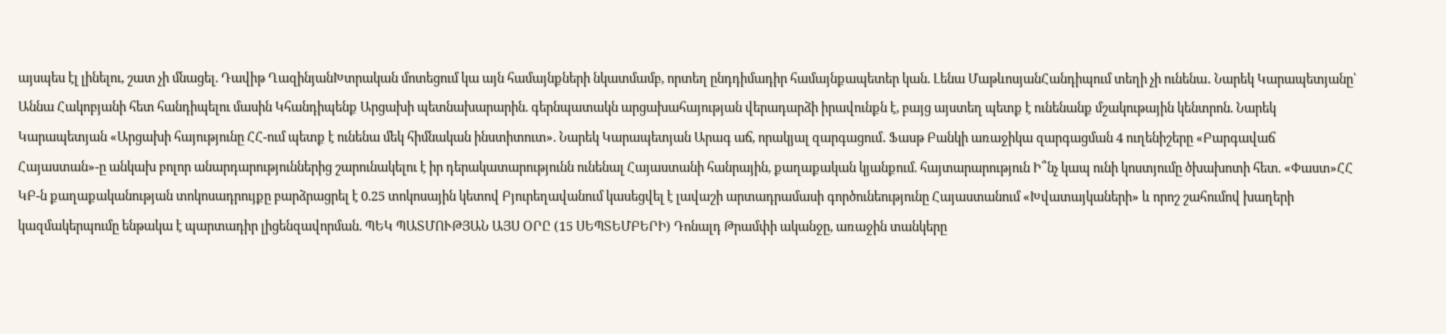այսպես էլ լինելու, շատ չի մնացել. Դավիթ ՂազինյանԽտրական մոտեցում կա այն համայնքների նկատմամբ, որտեղ ընդդիմադիր համայնքապետեր կան. Լենա ՄաթևոսյանՀանդիպում տեղի չի ունենա․ Նարեկ Կարապետյանը՝ Աննա Հակոբյանի հետ հանդիպելու մասին Կհանդիպենք Արցախի պետնախարարին. գերնպատակն արցախահայության վերադարձի իրավունքն է, բայց այստեղ պետք է ունենանք մշակութային կենտրոն. Նարեկ Կարապետյան «Արցախի հայությունը ՀՀ-ում պետք է ունենա մեկ հիմնական ինստիտուտ». Նարեկ Կարապետյան Արագ աճ, որակյալ զարգացում․ Ֆասթ Բանկի առաջիկա զարգացման 4 ուղենիշերը «Բարգավաճ Հայաստան»-ը անկախ բոլոր անարդարություններից շարունակելու է իր դերակատարությունն ունենալ Հայաստանի հանրային, քաղաքական կյանքում. հայտարարություն Ի՞նչ կապ ունի կոստյումը ծխախոտի հետ. «Փաստ»ՀՀ ԿԲ-ն քաղաքականության տոկոսադրույքը բարձրացրել է 0.25 տոկոսային կետով Բյուրեղավանում կասեցվել է լավաշի արտադրամասի գործունեությունը Հայաստանում «Խվատայկաների» և որոշ շահումով խաղերի կազմակերպումը ենթակա է պարտադիր լիցենզավորման. ՊԵԿ ՊԱՏՄՈՒԹՅԱՆ ԱՅՍ ՕՐԸ (15 ՍԵՊՏԵՄԲԵՐԻ) Դոնալդ Թրամփի ականջը, առաջին տանկերը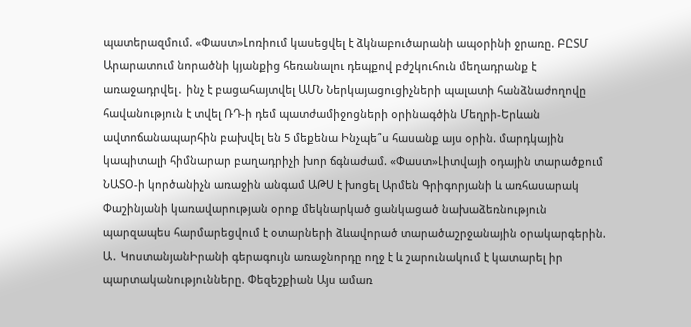պատերազմում. «Փաստ»Լոռիում կասեցվել է ձկնաբուծարանի ապօրինի ջրառը. ԲԸՏՄ Արարատում նորածնի կյանքից հեռանալու դեպքով բժշկուհուն մեղադրանք է առաջադրվել․ ինչ է բացահայտվել ԱՄՆ Ներկայացուցիչների պալատի հանձնաժողովը հավանություն է տվել ՌԴ-ի դեմ պատժամիջոցների օրինագծին Մեղրի-Երևան ավտոճանապարհին բախվել են 5 մեքենա Ինչպե՞ս հասանք այս օրին. մարդկային կապիտալի հիմնարար բաղադրիչի խոր ճգնաժամ. «Փաստ»Լիտվայի օդային տարածքում ՆԱՏՕ-ի կործանիչն առաջին անգամ ԱԹՍ է խոցել Արմեն Գրիգորյանի և առհասարակ Փաշինյանի կառավարության օրոք մեկնարկած ցանկացած նախաձեռնություն պարզապես հարմարեցվում է օտարների ձևավորած տարածաշրջանային օրակարգերին. Ա․ ԿոստանյանԻրանի գերագույն առաջնորդը ողջ է և շարունակում է կատարել իր պարտականությունները. Փեզեշքիան Այս ամառ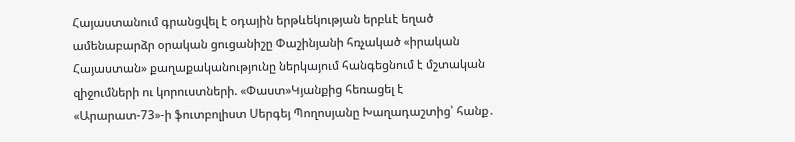Հայաստանում գրանցվել է օդային երթևեկության երբևէ եղած ամենաբարձր օրական ցուցանիշը Փաշինյանի հռչակած «իրական Հայաստան» քաղաքականությունը ներկայում հանգեցնում է մշտական զիջումների ու կորուստների. «Փաստ»Կյանքից հեռացել է «Արարատ-73»-ի ֆուտբոլիստ Սերգեյ Պողոսյանը Խաղադաշտից՝ հանք․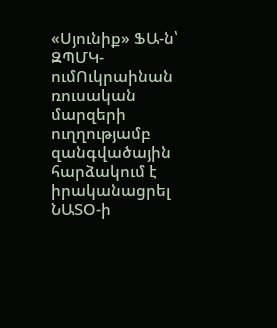«Սյունիք» ՖԱ-ն՝ ԶՊՄԿ-ումՈւկրաինան ռուսական մարզերի ուղղությամբ զանգվածային հարձակում է իրականացրել ՆԱՏՕ-ի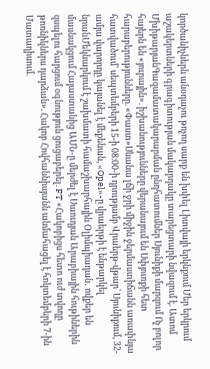կործանիչներն անօդաչու թռչող սարք են խփել Լիտվայի երկնքում Մեր երկրում աշակերտների գրագիտության մակարդակը տարեցտարի նվազում է. Ատոմ ՄխիթարյանԳազամատակարարման ընդհատումներ Սյունիքի մարզում Ոչ բոլոր հայերն են «յուրային». իշխանությունները վերանայում են Սփյուռքի հետ հարաբերությունները. «Փաստ»Սևանա լճի ջրի միջին ջերմաստիճանն առափնյա հատվածում՝ սեպտեմբերի 15-ի 08։00-ի դրությամբ Վրաերթ-վթար՝ Սյունիքում, 32-ամյա վարորդը կայանել է մեքենան, «Opel»-ը վրաերթի է ենթարկել նրանՄեկնարկում է շախմատի համաշխարհային Օլիմպիադան․ ովքեր են մասնակցում Հայաստանից ԱՄՆ-ը մերժել է Սաուդյան Արաբիային հութիներին զսպելու հարցում օգնություն ցուցաբերել. FT «Հակոբիցս հետո ուժ տվողը թոռնիկներս դարձան». Հակոբ Հովհաննիսյանն անմահացել է հոկտեմբերի 7-ին Մատաղիսում.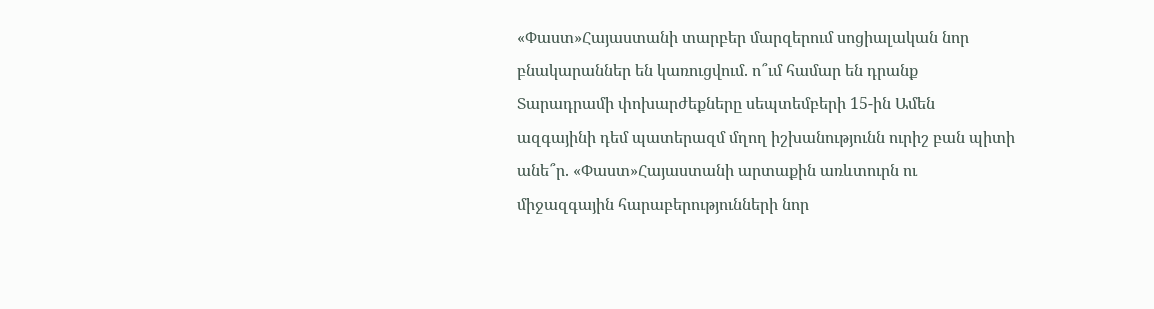«Փաստ»Հայաստանի տարբեր մարզերում սոցիալական նոր բնակարաններ են կառուցվում. ո՞ւմ համար են դրանք Տարադրամի փոխարժեքները սեպտեմբերի 15-ին Ամեն ազգայինի դեմ պատերազմ մղող իշխանությունն ուրիշ բան պիտի անե՞ր. «Փաստ»Հայաստանի արտաքին առևտուրն ու միջազգային հարաբերությունների նոր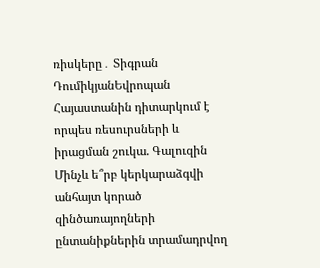ռիսկերը․ Տիգրան ԴումիկյանԵվրոպան Հայաստանին դիտարկում է որպես ռեսուրսների և իրացման շուկա. Գալուզին Մինչև ե՞րբ կերկարաձգվի անհայտ կորած զինծառայողների ընտանիքներին տրամադրվող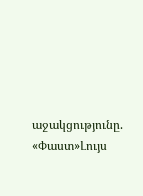աջակցությունը. «Փաստ»Լույս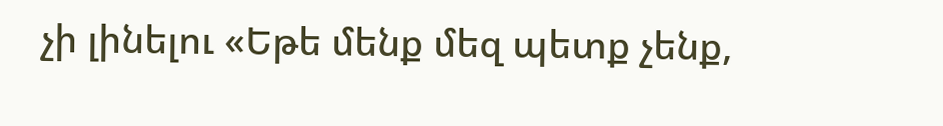չի լինելու «Եթե մենք մեզ պետք չենք,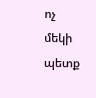ոչ մեկի պետք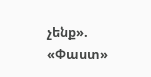չենք». «Փաստ»